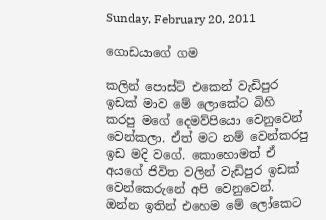Sunday, February 20, 2011

ගොඩයාගේ ගම

කලින් පොස්ට් එකෙන් වැඩිපුර ඉඩක් මාව මේ ලොකේට බිහි කරපු මගේ දෙමව්පියො වෙනුවෙන් වෙන්කලා. ඒත් මට නම් වෙන්කරපු ඉඩ මදි වගේ. කොහොමත් ඒ අයගේ ජිවිත වලින් වැඩිපුර ඉඩක් වෙන්කෙරුනේ අපි වෙනුවෙන්. ඔන්න ඉතින් එහෙම මේ ලෝකෙට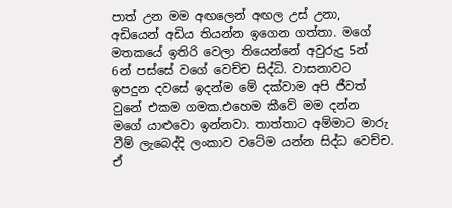පාත් උන මම අඟලෙන් අඟල උස් උනා, අඩියෙන් අඩිය තියන්න ඉගෙන ගත්තා. මගේ මතකයේ ඉතිරි වෙලා තියෙන්නේ අවුරුදු 5න් 6න් පස්සේ වගේ වෙච්ච සිද්ධි. වාසනාවට ඉපදුන දවසේ ඉදන්ම මේ දක්වාම අපි ජීවත් වුනේ එකම ගමක.එහෙම කීවේ මම දන්න මගේ යාළුවො ඉන්නවා. තාත්තාට අම්මාට මාරු වීම් ලැබෙද්දි ලංකාව වටේම යන්න සිද්ධ වෙච්ච. ඒ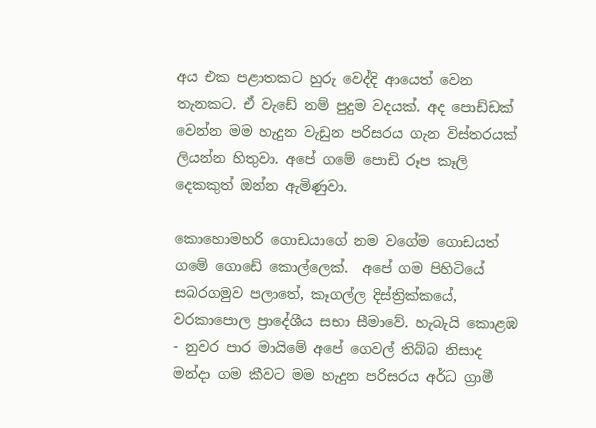අය එක පළාතකට හුරු වෙද්දි ආයෙත් වෙන තැනකට. ඒ වැඩේ නම් පුදුම වදයක්. අද පොඩ්ඩක් වෙන්න මම හැදුන වැඩුන පරිසරය ගැන විස්තරයක් ලියන්න හිතුවා. අපේ ගමේ පොඩි රූප කෑලි දෙකකුත් ඔන්න ඇමිණුවා.

කොහොමහරි ගොඩයාගේ නම වගේම ගොඩයත් ගමේ ගොඩේ කොල්ලෙක්.  අපේ ගම පිහිටියේ සබරගමුව පලාතේ, කෑගල්ල දිස්ත්‍රික්කයේ, වරකාපොල ප්‍රාදේශීය සභා සීමාවේ. හැබැයි කොළඹ - නුවර පාර මායිමේ අපේ ගෙවල් තිබ්බ නිසාද මන්දා ගම කීවට මම හැදුන පරිසරය අර්ධ ග්‍රාමී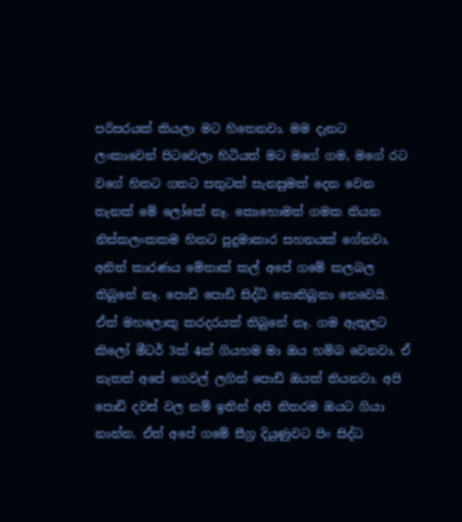පරිසරයක් කියලා මට හිතෙනවා. මම දැනට ලංකාවෙන් පිටවෙලා හිටියත් මට මගේ ගම, මගේ රට වගේ හිතට ගතට සතුටක් සැනසුමක් දෙන වෙන තැනක් මේ ලෝකේ නෑ. කොහොමත් ගමක තියන නිස්කලංකකම හිතට පුදුමාකාර සහනයක් ගේනවා. අනිත් කාරණය මේතාක් කල් අපේ ගමේ කලබල තිබුනේ නෑ. පොඩි පොඩි සිද්ධි නොතිබුනා නෙවෙයි. ඒත් මහලොකු කරදරයක් තිබුනේ නෑ. ගම ඇතුලට කිලෝ මීටර් 3ක් 4ක් ගියහම මා ඔය හම්බ වෙනවා. ඒ නැතත් අපේ ගෙවල් ලගිත් පොඩි ඔයක් තියනවා. අපි පොඩි දවස් වල නම් ඉතින් අපි නිතරම ඔයට ගියා නාන්න. ඒත් අපේ ගමේ සීග්‍ර දියුණුවට පිං සිද්ධ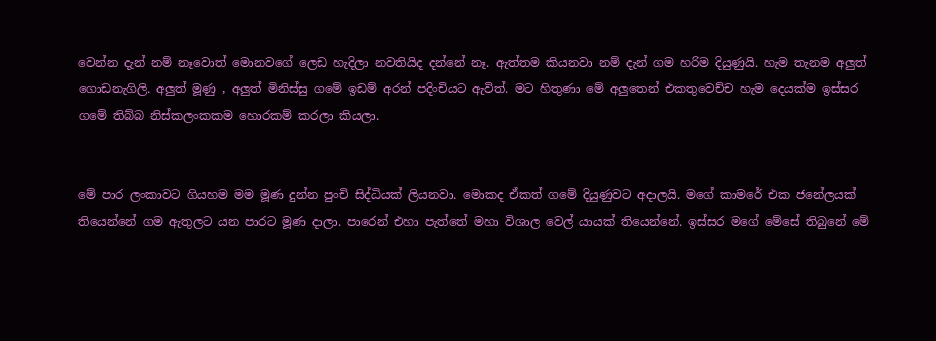වෙන්න දැන් නම් නෑවොත් මොනවගේ ලෙඩ හැදිලා නවතියිද දන්නේ නෑ. ඇත්තම කියනවා නම් දැන් ගම හරිම දියුණුයි. හැම තැනම අලුත් ගොඩනැගිලි. අලුත් මූණු , අලුත් මිනිස්සු ගමේ ඉඩම් අරන් පදිංචියට ඇවිත්. මට හිතුණා මේ අලුතෙන් එකතුවෙච්ච හැම දෙයක්ම ඉස්සර ගමේ තිබ්බ නිස්කලංකකම හොරකම් කරලා කියලා.


මේ පාර ලංකාවට ගියහම මම මූණ දුන්න පුංචි සිද්ධියක් ලියනවා. මොකද ඒකත් ගමේ දියුණුවට අදාලයි. මගේ කාමරේ එක ජනේලයක් තියෙන්නේ ගම ඇතුලට යන පාරට මූණ දාලා. පාරෙන් එහා පැත්තේ මහා විශාල වෙල් යායක් තියෙන්නේ. ඉස්සර මගේ මේසේ තිබුනේ මේ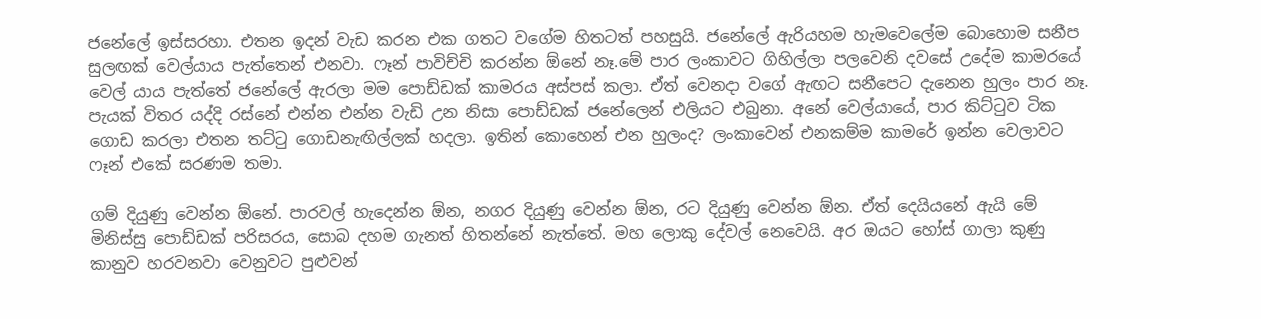ජනේලේ ඉස්සරහා. එතන ඉදන් වැඩ කරන එක ගතට වගේම හිතටත් පහසුයි. ජනේලේ ඇරියහම හැමවෙලේම බොහොම සනීප සුලඟක් වෙල්යාය පැත්තෙන් එනවා. ෆෑන් පාවිච්චි කරන්න ඕනේ නෑ.මේ පාර ලංකාවට ගිහිල්ලා පලවෙනි දවසේ උදේම කාමරයේ වෙල් යාය පැත්තේ ජනේලේ ඇරලා මම පොඩ්ඩක් කාමරය අස්පස් කලා. ඒත් වෙනදා වගේ ඇඟට සනීපෙට දැනෙන හුලං පාර නෑ. පැයක් විතර යද්දි රස්නේ එන්න එන්න වැඩි උන නිසා පොඩ්ඩක් ජනේලෙන් එලියට එබුනා. අනේ වෙල්යායේ, පාර කිට්ටුව ටික ගොඩ කරලා එතන තට්ටු ගොඩනැඟිල්ලක් හදලා. ඉතින් කොහෙන් එන හුලංද? ලංකාවෙන් එනකම්ම කාමරේ ඉන්න වෙලාවට ෆෑන් එකේ සරණම තමා.

ගම් දියුණු වෙන්න ඕනේ. පාරවල් හැදෙන්න ඕන, නගර දියුණු වෙන්න ඕන, රට දියුණු වෙන්න ඕන. ඒත් දෙයියනේ ඇයි මේ මිනිස්සු පොඩ්ඩක් පරිසරය, සොබ දහම ගැනත් හිතන්නේ නැත්තේ. මහ ලොකු දේවල් නෙවෙයි. අර ඔයට හෝස් ගාලා කුණු කානුව හරවනවා වෙනුවට පුළුවන්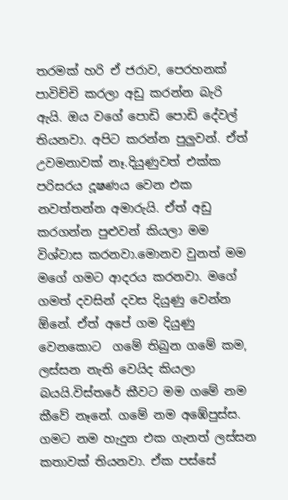තරමක් හරි ඒ ජරාව, පෙරහනක් පාවිච්චි කරලා අඩු කරන්න බැරි ඇයි. ඔය වගේ පොඩි පොඩි දේවල් තියනවා. අපිට කරන්න පුලුවන්. ඒත් උවමනාවක් නෑ.දියුණුවත් එක්ක පරිසරය දූෂණය වෙන එක නවත්තන්න අමාරුයි. ඒත් අඩු කරගන්න පුළුවන් කියලා මම විශ්වාස කරනවා.මොනව වුනත් මම මගේ ගමට ආදරය කරනවා. මගේ ගමත් දවසින් දවස දියුණු වෙන්න ඕනේ. ඒත් අපේ ගම දියුණු වෙනකොට  ගමේ තිබුන ගමේ කම, ලස්සන නැති වෙයිද කියලා බයයි.විස්තරේ කීවට මම ගමේ නම කීවේ නෑනේ. ගමේ නම අඹේපුස්ස. ගමට නම හැදුන එක ගැනත් ලස්සන කතාවක් තියනවා. ඒක පස්සේ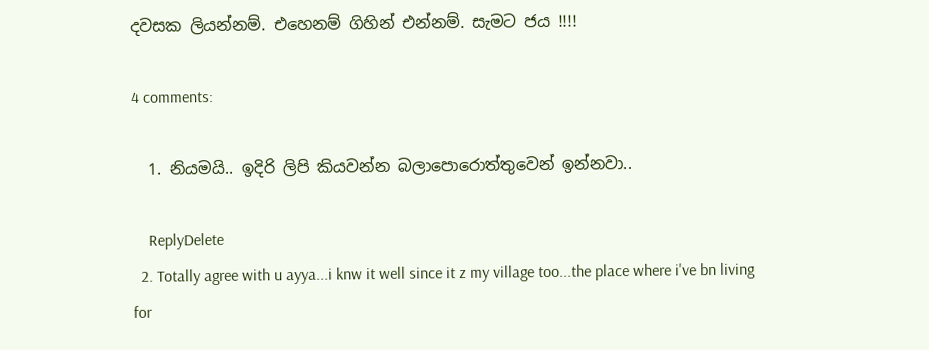දවසක ලියන්නම්. එහෙනම් ගිහින් එන්නම්. සැමට ජය !!!!

4 comments:

  1. නියමයි.. ඉදිරි ලිපි කියවන්න බලාපොරොත්තුවෙන් ඉන්නවා..

    ReplyDelete
  2. Totally agree with u ayya...i knw it well since it z my village too...the place where i've bn living for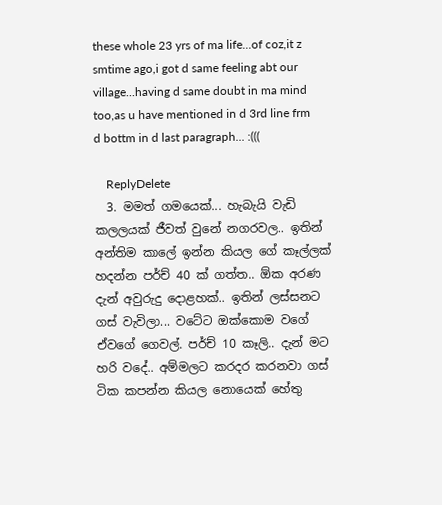these whole 23 yrs of ma life...of coz,it z smtime ago,i got d same feeling abt our village...having d same doubt in ma mind too,as u have mentioned in d 3rd line frm d bottm in d last paragraph... :(((

    ReplyDelete
  3. මමත් ගමයෙක්... හැබැයි වැඩි කලලයක් ජීවත් වුනේ නගරවල.. ඉතින් අන්තිම කාලේ ඉන්න කියල ගේ කෑල්ලක් හදන්න පර්ච් 40 ක් ගත්ත.. ඕක අරණ දැන් අවුරුදු දොළහක්.. ඉතින් ලස්සනට ගස් වැවිලා... වටේට ඔක්කොම වගේ ඒවගේ ගෙවල්. පර්ච් 10 කෑලි.. දැන් මට හරි වදේ.. අම්මලට කරදර කරනවා ගස් ටික කපන්න කියල නොයෙක් හේතු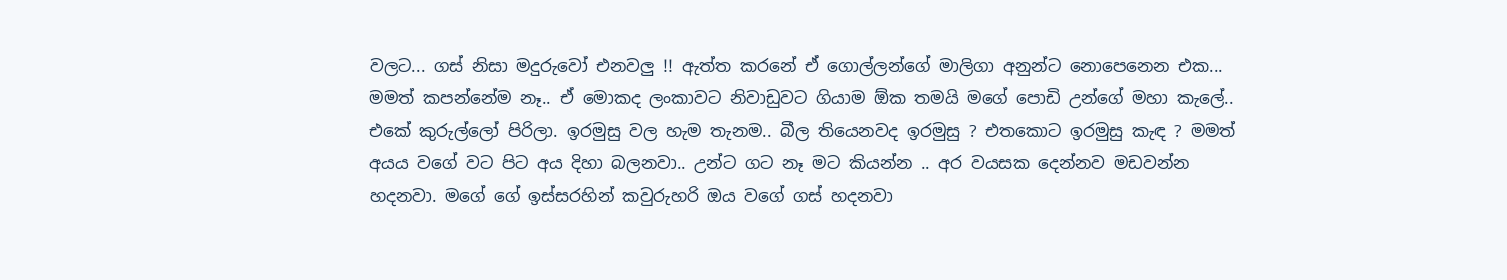වලට... ගස් නිසා මදුරුවෝ එනවලු !! ඇත්ත කරනේ ඒ ගොල්ලන්ගේ මාලිගා අනුන්ට නොපෙනෙන එක... මමත් කපන්නේම නෑ.. ඒ මොකද ලංකාවට නිවාඩුවට ගියාම ඕක තමයි මගේ පොඩි උන්ගේ මහා කැලේ.. එකේ කුරුල්ලෝ පිරිලා. ඉරමුසු වල හැම තැනම.. බීල තියෙනවද ඉරමුසු ? එතකොට ඉරමුසු කැඳ ? මමත් අයය වගේ වට පිට අය දිහා බලනවා.. උන්ට ගට නෑ මට කියන්න .. අර වයසක දෙන්නව මඩවන්න හදනවා. මගේ ගේ ඉස්සරහින් කවුරුහරි ඔය වගේ ගස් හදනවා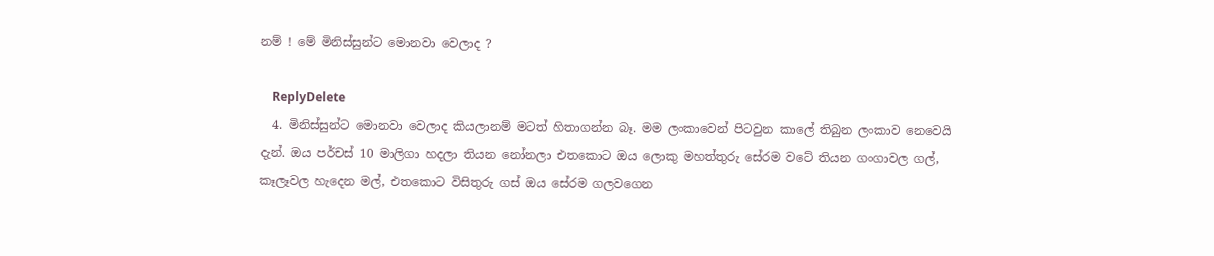නම් ! මේ මිනිස්සුන්ට මොනවා වෙලාද ?

    ReplyDelete
  4. මිනිස්සුන්ට මොනවා වෙලාද කියලානම් මටත් හිතාගන්න බෑ. මම ලංකාවෙන් පිටවුන කාලේ තිබුන ලංකාව නෙවෙයි දැන්. ඔය පර්චස් 10 මාලිගා හදලා තියන නෝනලා එතකොට ඔය ලොකු මහත්තුරු සේරම වටේ තියන ගංගාවල ගල්, කෑලෑවල හැදෙන මල්, එතකොට විසිතුරු ගස් ඔය සේරම ගලවගෙන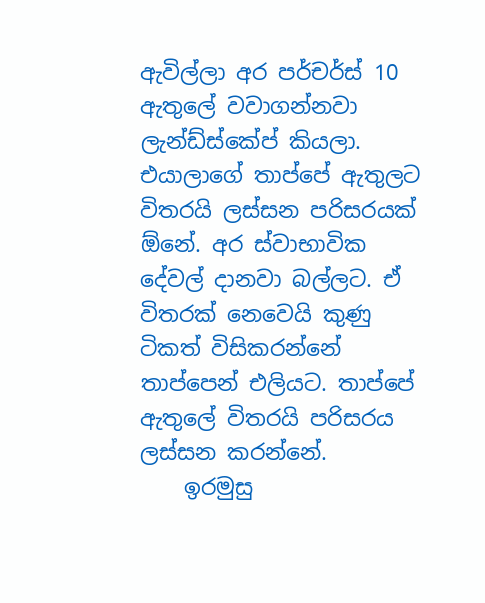ඇවිල්ලා අර පර්චර්ස් 10 ඇතුලේ වවාගන්නවා ලැන්ඩ්ස්කේප් කියලා. එයාලාගේ තාප්පේ ඇතුලට විතරයි ලස්සන පරිසරයක් ඕනේ. අර ස්වාභාවික දේවල් දානවා බල්ලට. ඒ විතරක් නෙවෙයි කුණු ටිකත් විසිකරන්නේ තාප්පෙන් එලියට. තාප්පේ ඇතුලේ විතරයි පරිසරය ලස්සන කරන්නේ.
    ඉරමුසු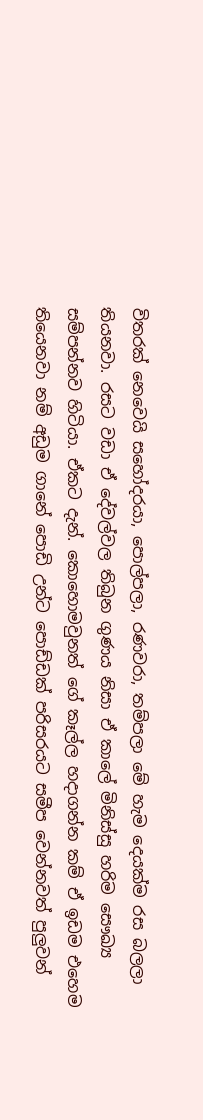විතරක් නෙවෙයි සහෝදරයා, පොල්පලා, රණවරා, තම්පලා මේ හැම දෙයක්ම රස බලලා තියනවා. රසට වඩා ඒ දේවල්වල තිබුන ගුණය නිසා ඒ කාලේ මිනිස්සු හරිම සෞඛ්‍ය සම්පන්නව හිටියා. ඒකට දැන්. කොහොමවුනත් ගේ කෑල්ල හදාගන්න කම් ඒ ඉඩම එහෙම තියෙනවා නම් අඩුම ගානේ පොඩි උන්ට පොඩ්ඩක් පරිසරයට සමීප වෙන්නවත් පුලුවන්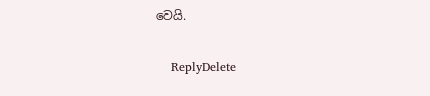වෙයි.

    ReplyDelete